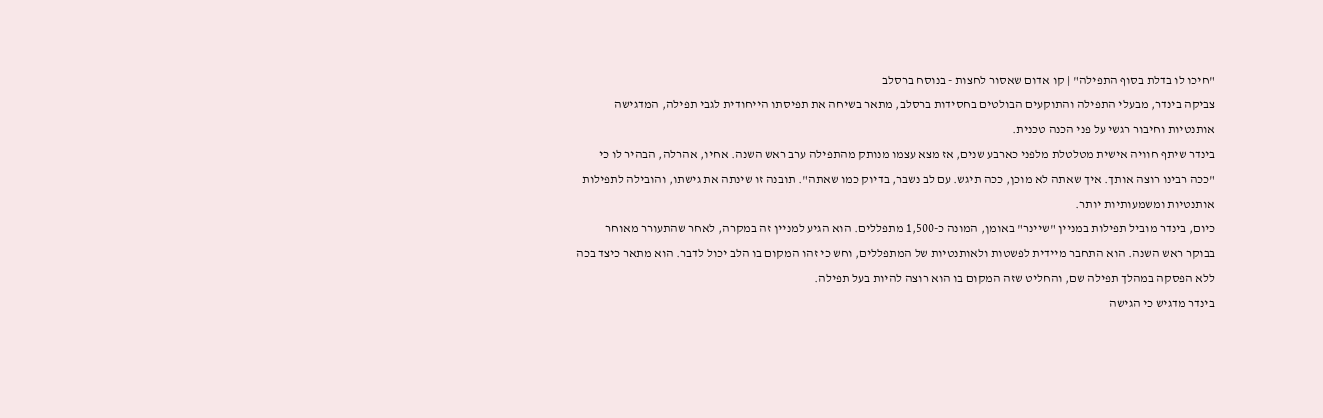"חיכו לו בדלת בסוף התפילה" | קו אדום שאסור לחצות - בנוסח ברסלב
צביקה בינדר, מבעלי התפילה והתוקעים הבולטים בחסידות ברסלב, מתאר בשיחה את תפיסתו הייחודית לגבי תפילה, המדגישה אותנטיות וחיבור רגשי על פני הכנה טכנית.
בינדר שיתף חוויה אישית מטלטלת מלפני כארבע שנים, אז מצא עצמו מנותק מהתפילה ערב ראש השנה. אחיו, אהרלה, הבהיר לו כי "ככה רבינו רוצה אותך. איך שאתה לא מוכן, ככה תיגש. עם לב נשבר, בדיוק כמו שאתה". תובנה זו שינתה את גישתו, והובילה לתפילות אותנטיות ומשמעותיות יותר.
כיום, בינדר מוביל תפילות במניין "שיינר" באומן, המונה כ-1,500 מתפללים. הוא הגיע למניין זה במקרה, לאחר שהתעורר מאוחר בבוקר ראש השנה. הוא התחבר מיידית לפשטות ולאותנטיות של המתפללים, וחש כי זהו המקום בו הלב יכול לדבר. הוא מתאר כיצד בכה ללא הפסקה במהלך תפילה שם, והחליט שזה המקום בו הוא רוצה להיות בעל תפילה.
בינדר מדגיש כי הגישה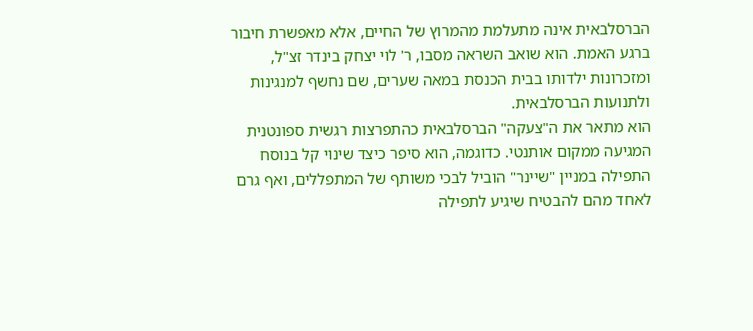הברסלבאית אינה מתעלמת מהמרוץ של החיים, אלא מאפשרת חיבור ברגע האמת. הוא שואב השראה מסבו, ר' לוי יצחק בינדר זצ"ל, ומזכרונות ילדותו בבית הכנסת במאה שערים, שם נחשף למנגינות ולתנועות הברסלבאית.
הוא מתאר את ה"צעקה" הברסלבאית כהתפרצות רגשית ספונטנית המגיעה ממקום אותנטי. כדוגמה, הוא סיפר כיצד שינוי קל בנוסח התפילה במניין "שיינר" הוביל לבכי משותף של המתפללים, ואף גרם לאחד מהם להבטיח שיגיע לתפילה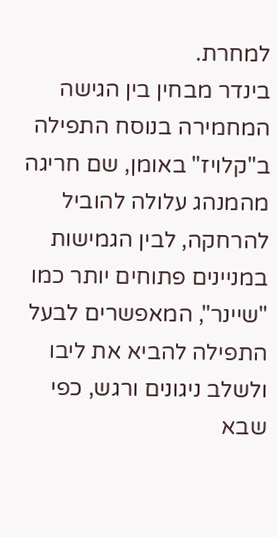למחרת.
בינדר מבחין בין הגישה המחמירה בנוסח התפילה ב"קלויז" באומן, שם חריגה מהמנהג עלולה להוביל להרחקה, לבין הגמישות במניינים פתוחים יותר כמו "שיינר", המאפשרים לבעל התפילה להביא את ליבו ולשלב ניגונים ורגש, כפי שבא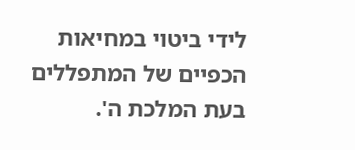לידי ביטוי במחיאות הכפיים של המתפללים בעת המלכת ה'.